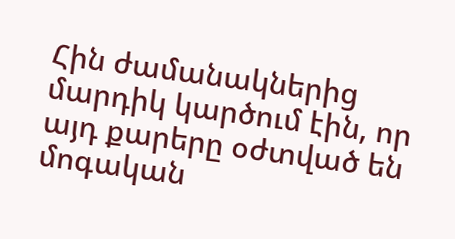Հին ժամանակներից մարդիկ կարծում էին, որ այդ քարերը օժտված են մոգական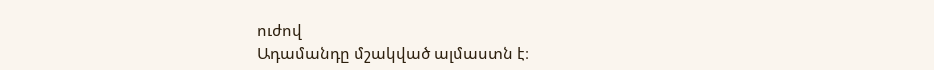ուժով
Ադամանդը մշակված ալմաստն է։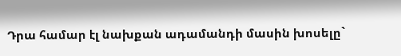Դրա համար էլ նախքան ադամանդի մասին խոսելը`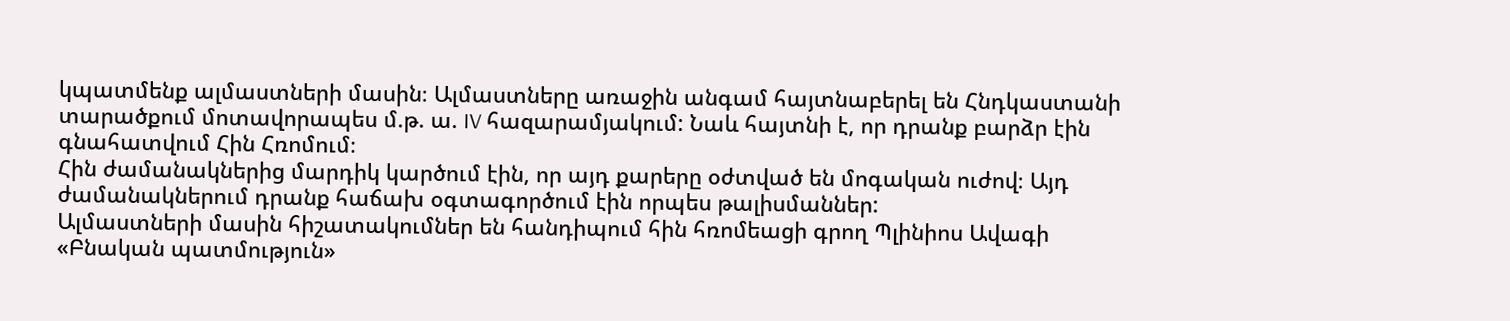կպատմենք ալմաստների մասին։ Ալմաստները առաջին անգամ հայտնաբերել են Հնդկաստանի տարածքում մոտավորապես մ.թ. ա. IV հազարամյակում: Նաև հայտնի է, որ դրանք բարձր էին գնահատվում Հին Հռոմում։
Հին ժամանակներից մարդիկ կարծում էին, որ այդ քարերը օժտված են մոգական ուժով։ Այդ ժամանակներում դրանք հաճախ օգտագործում էին որպես թալիսմաններ:
Ալմաստների մասին հիշատակումներ են հանդիպում հին հռոմեացի գրող Պլինիոս Ավագի «Բնական պատմություն»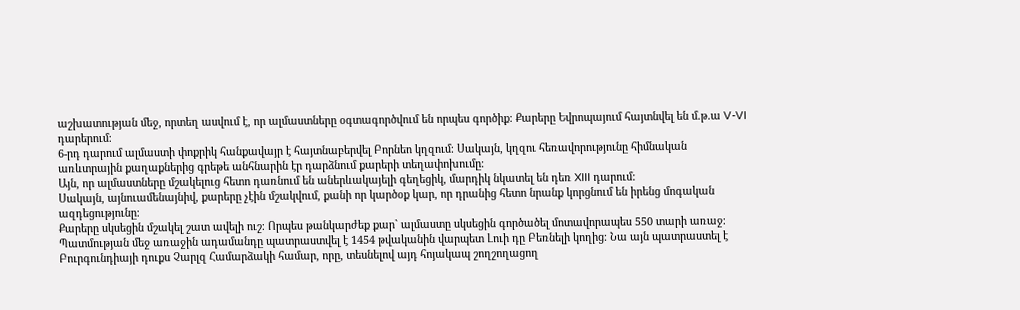աշխատության մեջ, որտեղ ասվում է, որ ալմաստները օգտագործվում են որպես գործիք։ Քարերը Եվրոպայում հայտնվել են մ.թ.ա V-VI դարերում։
6-րդ դարում ալմաստի փոքրիկ հանքավայր է հայտնաբերվել Բորնեո կղզում։ Սակայն, կղզու հեռավորությունը հիմնական առևտրային քաղաքներից գրեթե անհնարին էր դարձնում քարերի տեղափոխումը։
Այն, որ ալմաստները մշակելուց հետո դառնում են աներևակայելի գեղեցիկ, մարդիկ նկատել են դեռ XIII դարում:
Սակայն, այնուամենայնիվ, քարերը չէին մշակվում, քանի որ կարծօք կար, որ դրանից հետո նրանք կորցնում են իրենց մոգական ազդեցությունը։
Քարերը սկսեցին մշակել շատ ավելի ուշ։ Որպես թանկարժեք քար` ալմաստը սկսեցին գործածել մոտավորապես 550 տարի առաջ։
Պատմության մեջ առաջին ադամանդը պատրաստվել է 1454 թվականին վարպետ Լուի դը Բեռնելի կողից։ Նա այն պատրաստել է Բուրգունդիայի դուքս Չարլզ Համարձակի համար, որը, տեսնելով այդ հոյակապ շողշողացող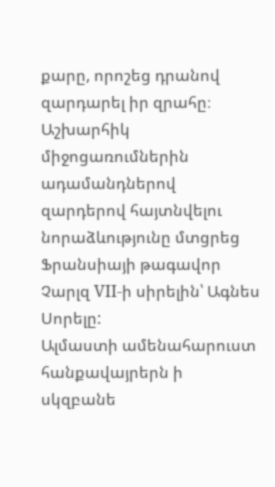քարը, որոշեց դրանով զարդարել իր զրահը։
Աշխարհիկ միջոցառումներին ադամանդներով զարդերով հայտնվելու նորաձևությունը մտցրեց Ֆրանսիայի թագավոր Չարլզ VII-ի սիրելին՝ Ագնես Սորելը:
Ալմաստի ամենահարուստ հանքավայրերն ի սկզբանե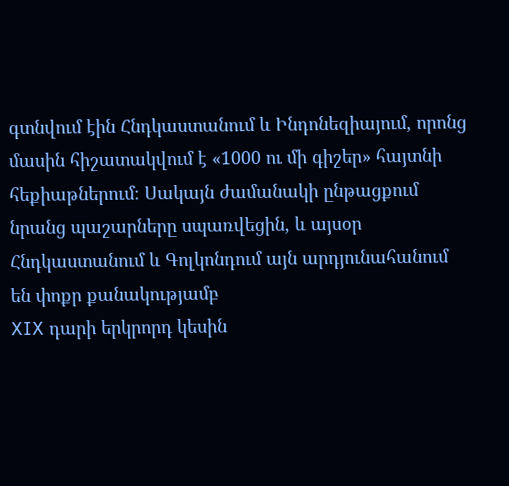գտնվում էին Հնդկաստանում և Ինդոնեզիայում, որոնց մասին հիշատակվում է «1000 ու մի գիշեր» հայտնի հեքիաթներում։ Սակայն ժամանակի ընթացքում նրանց պաշարները սպառվեցին, և այսօր Հնդկաստանում և Գոլկոնդում այն արդյունահանում են փոքր քանակությամբ
XIX դարի երկրորդ կեսին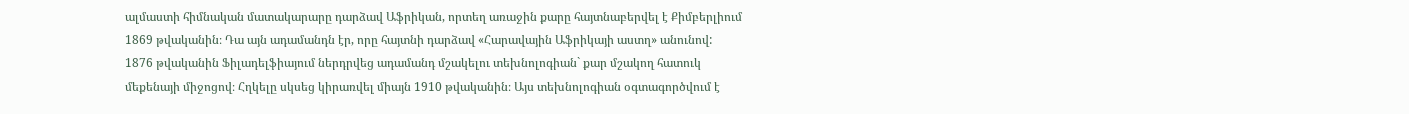ալմաստի հիմնական մատակարարը դարձավ Աֆրիկան, որտեղ առաջին քարը հայտնաբերվել է Քիմբերլիում 1869 թվականին։ Դա այն ադամանդն էր, որը հայտնի դարձավ «Հարավային Աֆրիկայի աստղ» անունով:
1876 թվականին Ֆիլադելֆիայում ներդրվեց ադամանդ մշակելու տեխնոլոգիան` քար մշակող հատուկ մեքենայի միջոցով։ Հղկելը սկսեց կիրառվել միայն 1910 թվականին։ Այս տեխնոլոգիան օգտագործվում է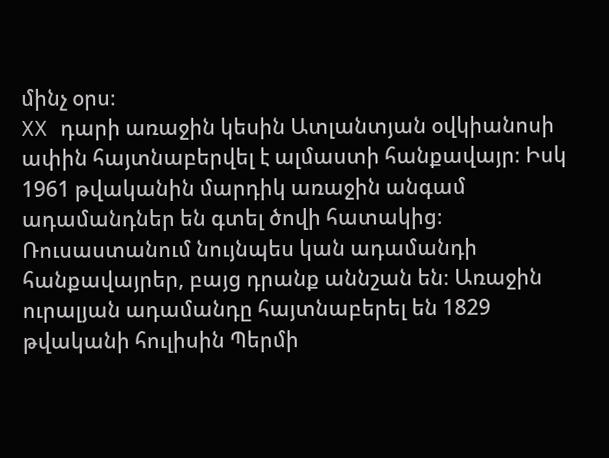մինչ օրս։
XX դարի առաջին կեսին Ատլանտյան օվկիանոսի ափին հայտնաբերվել է ալմաստի հանքավայր։ Իսկ 1961 թվականին մարդիկ առաջին անգամ ադամանդներ են գտել ծովի հատակից։
Ռուսաստանում նույնպես կան ադամանդի հանքավայրեր, բայց դրանք աննշան են։ Առաջին ուրալյան ադամանդը հայտնաբերել են 1829 թվականի հուլիսին Պերմի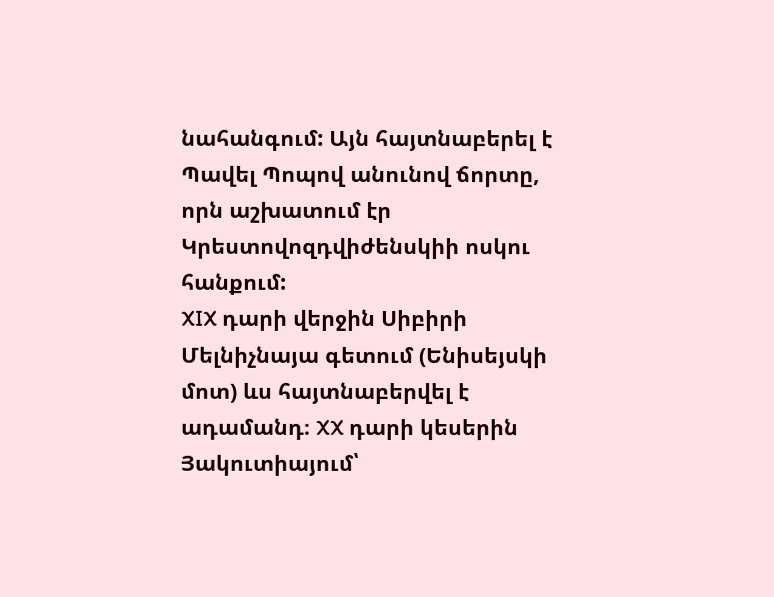նահանգում: Այն հայտնաբերել է Պավել Պոպով անունով ճորտը, որն աշխատում էր Կրեստովոզդվիժենսկիի ոսկու հանքում:
XIX դարի վերջին Սիբիրի Մելնիչնայա գետում (Ենիսեյսկի մոտ) ևս հայտնաբերվել է ադամանդ։ XX դարի կեսերին Յակուտիայում՝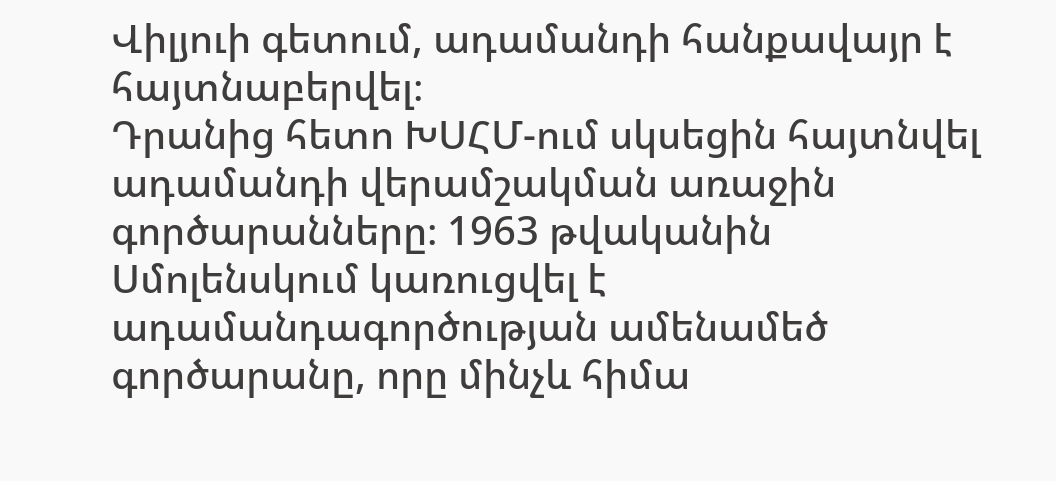Վիլյուի գետում, ադամանդի հանքավայր է հայտնաբերվել։
Դրանից հետո ԽՍՀՄ-ում սկսեցին հայտնվել ադամանդի վերամշակման առաջին գործարանները։ 1963 թվականին Սմոլենսկում կառուցվել է ադամանդագործության ամենամեծ գործարանը, որը մինչև հիմա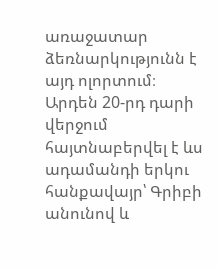առաջատար ձեռնարկությունն է այդ ոլորտում։ Արդեն 20-րդ դարի վերջում հայտնաբերվել է ևս ադամանդի երկու հանքավայր՝ Գրիբի անունով և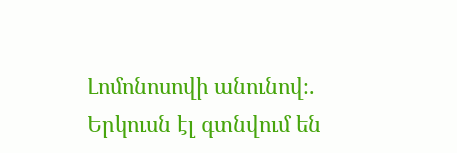Լոմոնոսովի անունով։. Երկուսն էլ գտնվում են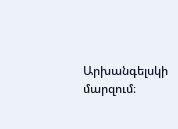Արխանգելսկի մարզում։